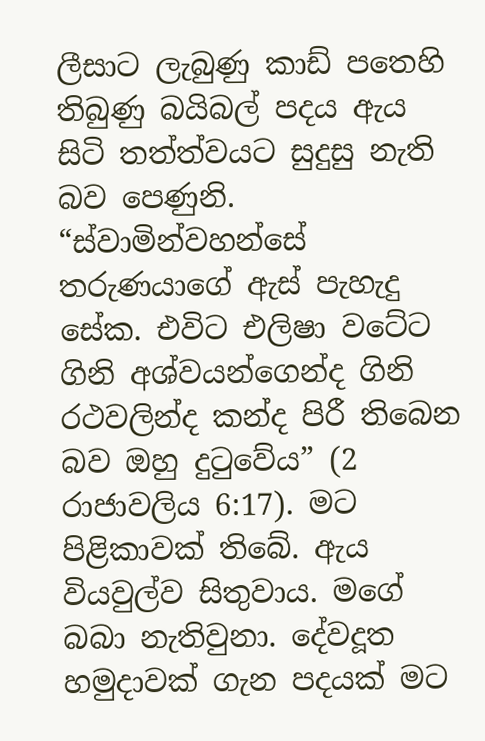ලීසාට ලැබුණු කාඩ් පතෙහි තිබුණු බයිබල් පදය ඇය සිටි තත්ත්වයට සුදුසු නැති බව පෙණුනි. “ස්වාමින්වහන්සේ තරුණයාගේ ඇස් පැහැදු සේක. එවිට එලිෂා වටේට ගිනි අශ්වයන්ගෙන්ද ගිනි රථවලින්ද කන්ද පිරී තිබෙන බව ඔහු දුටුවේය” (2 රාජාවලිය 6:17). මට පිළිකාවක් තිබේ. ඇය වියවුල්ව සිතුවාය. මගේ බබා නැතිවුනා. දේවදූත හමුදාවක් ගැන පදයක් මට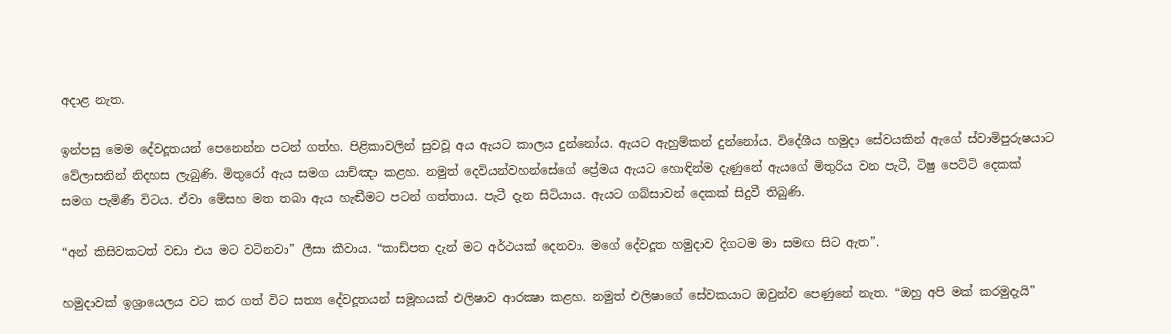අදාළ නැත.

ඉන්පසු මෙම දේවදූතයන් පෙනෙන්න පටන් ගත්හ. පිළිකාවලින් සුවවූ අය ඇයට කාලය දුන්නෝය. ඇයට ඇහුම්කන් දුන්නෝය. විදේශීය හමුදා සේවයකින් ඇගේ ස්වාමිපුරුෂයාට වේලාසනින් නිදහස ලැබුණි. මිතුරෝ ඇය සමග යාච්ඤා කළහ. නමුත් දෙවියන්වහන්සේගේ ප්‍රේමය ඇයට හොඳින්ම දැණුනේ ඇයගේ මිතුරිය වන පැටී, ටිෂු පෙට්ටි දෙකක් සමග පැමිණී විටය. ඒවා මේසහ මත තබා ඇය හැඬීමට පටන් ගත්තාය. පැටී දැන සිටියාය. ඇයට ගබ්සාවන් දෙකක් සිදුවී තිබුණි.

“අන් කිසිවකටත් වඩා එය මට වටිනවා” ලීසා කීවාය. “කාඩ්පත දැන් මට අර්ථයක් දෙනවා. මගේ දේවදූත හමුදාව දිගටම මා සමඟ සිට ඇත”.

හමුදාවක් ඉශ්‍රායෙලය වට කර ගත් විට සත්‍ය දේවදූතයන් සමූහයක් එලිෂාව ආරක්‍ෂා කළහ. නමුත් එලිෂාගේ සේවකයාට ඔවුන්ව පෙණුනේ නැත. “ඔහු අපි මක් කරමුදැයි”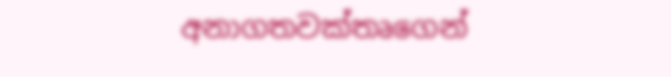අනාගතවක්තෘගෙන්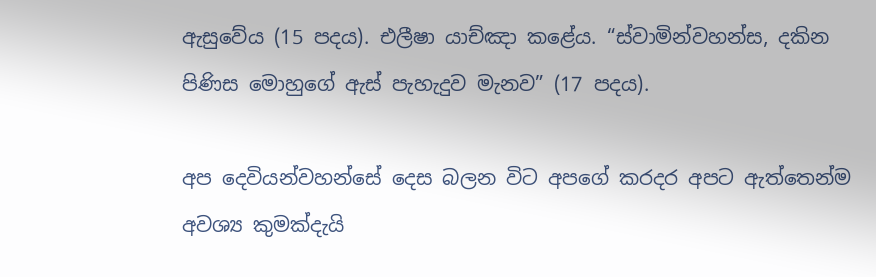ඇසුවේය (15 පදය). එලීෂා යාච්ඤා කළේය. “ස්වාමින්වහන්ස, දකින පිණිස මොහුගේ ඇස් පැහැදුව මැනව” (17 පදය).

අප දෙවියන්වහන්සේ දෙස බලන විට අපගේ කරදර අපට ඇත්තෙන්ම අවශ්‍ය කුමක්දැයි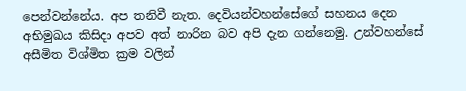පෙන්වන්නේය. අප තනිවී නැත. දෙවියන්වහන්සේගේ සහනය දෙන අභිමුඛය කිසිදා අපව අත් නාරින බව අපි දැන ගන්නෙමු. උන්වහන්සේ අසීමිත විශ්මිත ක්‍රම වලින්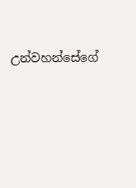උන්වහන්සේගේ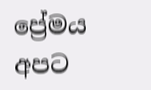ප්‍රේමය අපට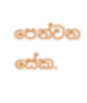පෙන්වන සේක.